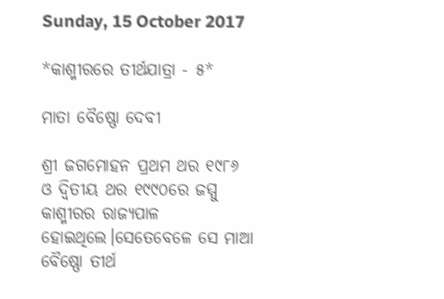Sunday, 15 October 2017

*କାଶ୍ମୀରରେ ତୀର୍ଥଯାତ୍ରା - ୫*

ମାତା ବୈଷ୍ଣୋ ଦେବୀ

ଶ୍ରୀ ଜଗମୋହନ ପ୍ରଥମ ଥର ୧୯୮୬ ଓ ଦ୍ଵିତୀୟ ଥର ୧୯୯୦ରେ ଜମ୍ମୁ କାଶ୍ମୀରର ରାଜ୍ୟପାଳ ହୋଇଥିଲେ।ସେତେବେଳେ ସେ ମାଆ  ବୈଷ୍ଣୋ ତୀର୍ଥ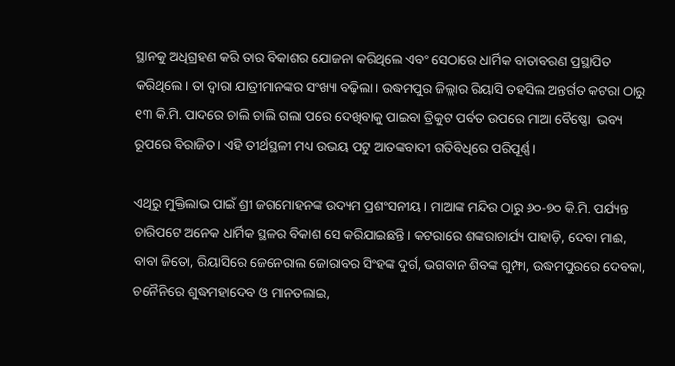ସ୍ଥାନକୁ ଅଧିଗ୍ରହଣ କରି ତାର ବିକାଶର ଯୋଜନା କରିଥିଲେ ଏବଂ ସେଠାରେ ଧାର୍ମିକ ବାତାବରଣ ପ୍ରସ୍ଥାପିତ କରିଥିଲେ। ତା ଦ୍ୱାରା ଯାତ୍ରୀମାନଙ୍କର ସଂଖ୍ୟା ବଢ଼ିଲା। ଉଦ୍ଧମପୁର ଜିଲ୍ଲାର ରିୟାସି ତହସିଲ ଅନ୍ତର୍ଗତ କଟରା ଠାରୁ ୧୩ କି.ମି. ପାଦରେ ଚାଲି ଚାଲି ଗଲା ପରେ ଦେଖିବାକୁ ପାଇବା ତ୍ରିକୁଟ ପର୍ବତ ଉପରେ ମାଆ ବୈଷ୍ଣୋ  ଭବ୍ୟ ରୂପରେ ବିରାଜିତ। ଏହି ତୀର୍ଥସ୍ଥଳୀ ମଧ୍ୟ ଉଭୟ ପଟୁ ଆତଙ୍କବାଦୀ ଗତିବିଧିରେ ପରିପୂର୍ଣ୍ଣ।

ଏଥିରୁ ମୁକ୍ତିଲାଭ ପାଇଁ ଶ୍ରୀ ଜଗମୋହନଙ୍କ ଉଦ୍ୟମ ପ୍ରଶଂସନୀୟ। ମାଆଙ୍କ ମନ୍ଦିର ଠାରୁ ୬୦-୭୦ କି.ମି. ପର୍ଯ୍ୟନ୍ତ ଚାରିପଟେ ଅନେକ ଧାର୍ମିକ ସ୍ଥଳର ବିକାଶ ସେ କରିଯାଇଛନ୍ତି। କଟରାରେ ଶଙ୍କରାଚାର୍ଯ୍ୟ ପାହାଡ଼ି, ଦେବା ମାଈ, ବାବା ଜିତୋ, ରିୟାସିରେ ଜେନେରାଲ ଜୋରାବର ସିଂହଙ୍କ ଦୁର୍ଗ, ଭଗବାନ ଶିବଙ୍କ ଗୁମ୍ଫା, ଉଦ୍ଧମପୁରରେ ଦେବକା, ଚନୈନିରେ ଶୁଦ୍ଧମହାଦେବ ଓ ମାନତଲାଇ,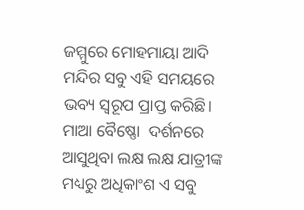ଜମ୍ମୁରେ ମୋହମାୟା ଆଦି ମନ୍ଦିର ସବୁ ଏହି ସମୟରେ ଭବ୍ୟ ସ୍ୱରୂପ ପ୍ରାପ୍ତ କରିଛି। ମାଆ ବୈଷ୍ଣୋ  ଦର୍ଶନରେ ଆସୁଥିବା ଲକ୍ଷ ଲକ୍ଷ ଯାତ୍ରୀଙ୍କ ମଧ୍ୟରୁ ଅଧିକାଂଶ ଏ ସବୁ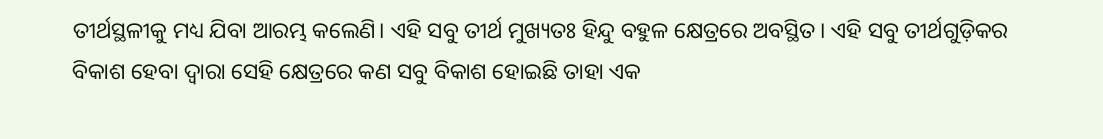ତୀର୍ଥସ୍ଥଳୀକୁ ମଧ୍ୟ ଯିବା ଆରମ୍ଭ କଲେଣି। ଏହି ସବୁ ତୀର୍ଥ ମୁଖ୍ୟତଃ ହିନ୍ଦୁ ବହୁଳ କ୍ଷେତ୍ରରେ ଅବସ୍ଥିତ। ଏହି ସବୁ ତୀର୍ଥଗୁଡ଼ିକର ବିକାଶ ହେବା ଦ୍ୱାରା ସେହି କ୍ଷେତ୍ରରେ କଣ ସବୁ ବିକାଶ ହୋଇଛି ତାହା ଏକ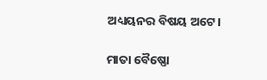ଅଧ୍ୟୟନର ବିଷୟ ଅଟେ।

ମାତା ବୈଷ୍ଣୋ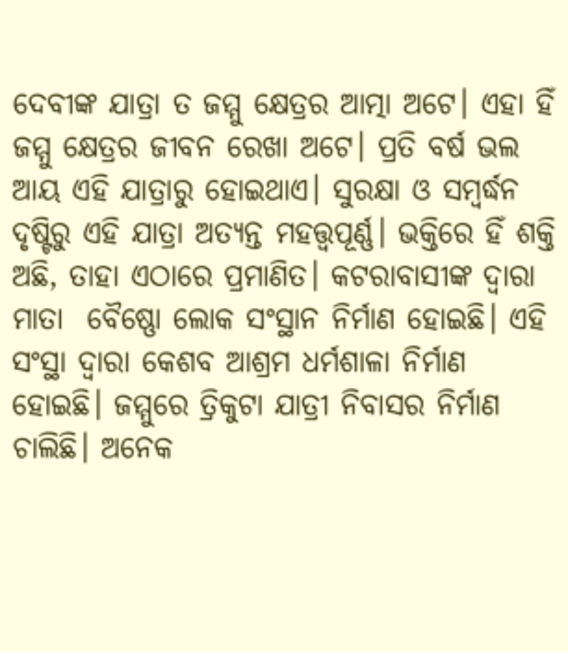ଦେବୀଙ୍କ ଯାତ୍ରା ତ ଜମ୍ମୁ କ୍ଷେତ୍ରର ଆତ୍ମା ଅଟେ। ଏହା ହିଁ ଜମ୍ମୁ କ୍ଷେତ୍ରର ଜୀବନ ରେଖା ଅଟେ। ପ୍ରତି ବର୍ଷ ଭଲ ଆୟ ଏହି ଯାତ୍ରାରୁ ହୋଇଥାଏ। ସୁରକ୍ଷା ଓ ସମ୍ବର୍ଦ୍ଧନ ଦୃଷ୍ଟିରୁ ଏହି ଯାତ୍ରା ଅତ୍ୟନ୍ତ ମହତ୍ତ୍ୱପୂର୍ଣ୍ଣ। ଭକ୍ତିରେ ହିଁ ଶକ୍ତି ଅଛି, ତାହା ଏଠାରେ ପ୍ରମାଣିତ। କଟରାବାସୀଙ୍କ ଦ୍ୱାରା ମାତା  ବୈଷ୍ଣୋ ଲୋକ ସଂସ୍ଥାନ ନିର୍ମାଣ ହୋଇଛି। ଏହି ସଂସ୍ଥା ଦ୍ୱାରା କେଶବ ଆଶ୍ରମ ଧର୍ମଶାଳା ନିର୍ମାଣ ହୋଇଛି। ଜମ୍ମୁରେ ତ୍ରିକୁଟା ଯାତ୍ରୀ ନିବାସର ନିର୍ମାଣ ଚାଲିଛି। ଅନେକ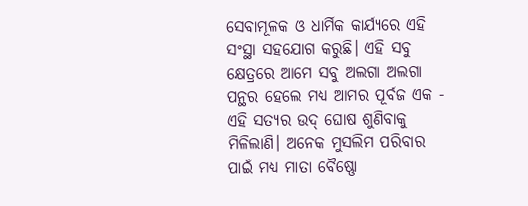ସେବାମୂଳକ ଓ ଧାର୍ମିକ କାର୍ଯ୍ୟରେ ଏହି ସଂସ୍ଥା ସହଯୋଗ କରୁଛି। ଏହି ସବୁ କ୍ଷେତ୍ରରେ ଆମେ ସବୁ ଅଲଗା ଅଲଗା ପନ୍ଥର ହେଲେ ମଧ୍ୟ ଆମର ପୂର୍ବଜ ଏକ - ଏହି ସତ୍ୟର ଉଦ୍ ଘୋଷ ଶୁଣିବାକୁ ମିଳିଲାଣି। ଅନେକ ମୁସଲିମ ପରିବାର ପାଇଁ ମଧ୍ୟ ମାତା ବୈଷ୍ଣୋ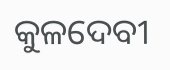କୁଳଦେବୀ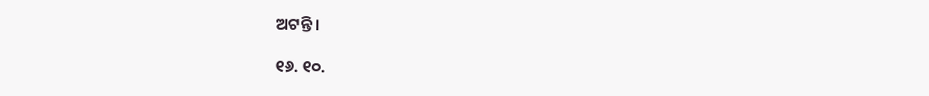ଅଟନ୍ତି।

୧୬. ୧୦.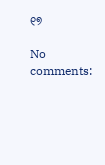୧୭

No comments: